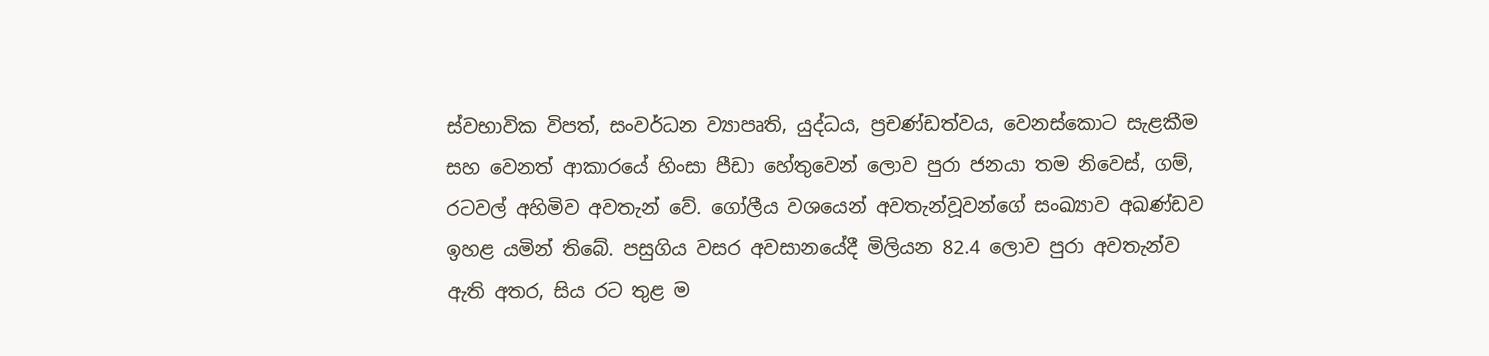ස්වභාවික විපත්, සංවර්ධන ව්‍යාපෘති, යුද්ධය, ප්‍රචණ්ඩත්වය, වෙනස්කොට සැළකීම සහ වෙනත් ආකාරයේ හිංසා පීඩා හේතුවෙන් ලොව පුරා ජනයා තම නිවෙස්, ගම්, රටවල් අහිමිව අවතැන් වේ. ගෝලීය වශයෙන් අවතැන්වූවන්ගේ සංඛ්‍යාව අඛණ්ඩව ඉහළ යමින් තිබේ. පසුගිය වසර අවසානයේදී මිලියන 82.4 ලොව පුරා අවතැන්ව ඇති අතර, සිය රට තුළ ම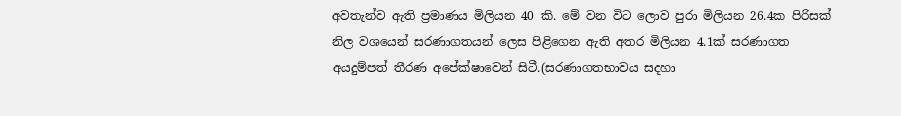අවතැන්ව ඇති ප්‍රමාණය මිලියන 40 කි. මේ වන විට ලොව පුරා මිලියන 26.4ක පිරිසක් නිල වශයෙන් සරණාගතයන් ලෙස පිළිගෙන ඇති අතර මිලියන 4.1ක් සරණාගත අයදුම්පත් තීරණ අපේක්ෂාවෙන් සිටී.(සරණාගතභාවය සදහා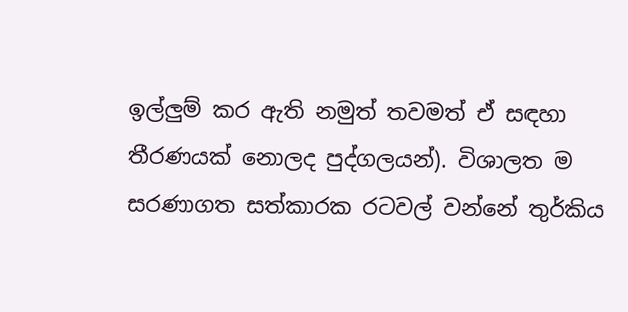ඉල්ලුම් කර ඇති නමුත් තවමත් ඒ සඳහා තීරණයක් නොලද පුද්ගලයන්). විශාලත ම සරණාගත සත්කාරක රටවල් වන්නේ තුර්කිය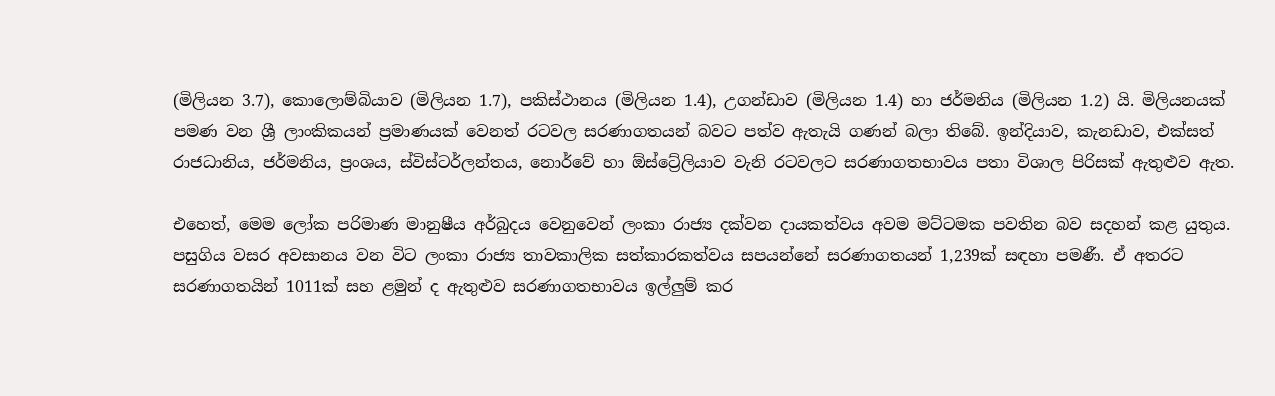(මිලියන 3.7), කොලොම්බියාව (මිලියන 1.7), පකිස්ථානය (මිලියන 1.4), උගන්ඩාව (මිලියන 1.4) හා ජර්මනිය (මිලියන 1.2) යි. මිලියනයක් පමණ වන ශ්‍රී ලාංකිකයන් ප්‍රමාණයක් වෙනත් රටවල සරණාගතයන් බවට පත්ව ඇතැයි ගණන් බලා තිබේ. ඉන්දියාව, කැනඩාව, එක්සත් රාජධානිය, ජර්මනිය, ප්‍රංශය, ස්විස්ටර්ලන්තය, නොර්වේ හා ඕස්ට්‍රේලියාව වැනි රටවලට සරණාගතභාවය පතා විශාල පිරිසක් ඇතුළුව ඇත.

එහෙත්, මෙම ලෝක පරිමාණ මානුෂීය අර්බුදය වෙනුවෙන් ලංකා රාජ්‍ය දක්වන දායකත්වය අවම මට්ටමක පවතින බව සදහන් කළ යුතුය. පසුගිය වසර අවසානය වන විට ලංකා රාජ්‍ය තාවකාලික සත්කාරකත්වය සපයන්නේ සරණාගතයන් 1,239ක් සඳහා පමණී. ඒ අතරට සරණාගතයින් 1011ක් සහ ළමුන් ද ඇතුළුව සරණාගතභාවය ඉල්ලුම් කර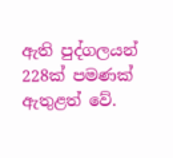ඇති පුද්ගලයන් 228ක් පමණක් ඇතුළත් වේ.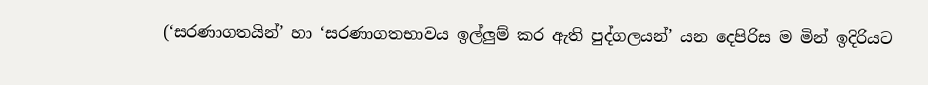(‘සරණාගතයින්’ හා ‘සරණාගතභාවය ඉල්ලුම් කර ඇති පුද්ගලයන්’ යන දෙපිරිස ම මින් ඉදිරියට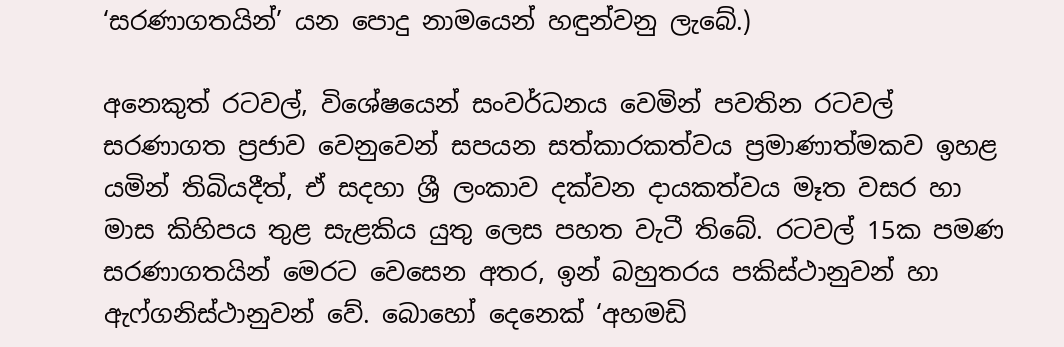‘සරණාගතයින්’ යන පොදු නාමයෙන් හඳුන්වනු ලැබේ.)

අනෙකුත් රටවල්, විශේෂයෙන් සංවර්ධනය වෙමින් පවතින රටවල් සරණාගත ප්‍රජාව වෙනුවෙන් සපයන සත්කාරකත්වය ප්‍රමාණාත්මකව ඉහළ යමින් තිබියදීත්, ඒ සදහා ශ්‍රී ලංකාව දක්වන දායකත්වය මෑත වසර හා මාස කිහිපය තුළ සැළකිය යුතු ලෙස පහත වැටී තිබේ. රටවල් 15ක පමණ සරණාගතයින් මෙරට වෙසෙන අතර, ඉන් බහුතරය පකිස්ථානුවන් හා ඇෆ්ගනිස්ථානුවන් වේ. බොහෝ දෙනෙක් ‘අහමඩි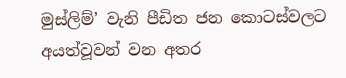මුස්ලිම්’ වැනි පීඩිත ජන කොටස්වලට අයත්වූවන් වන අතර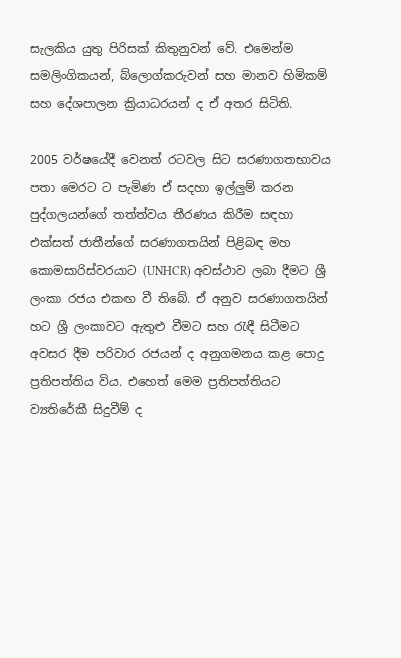සැලකිය යුතු පිරිසක් කිතුනුවන් වේ. එමෙන්ම සමලිංගිකයන්, බ්ලොග්කරුවන් සහ මානව හිමිකම් සහ දේශපාලන ක්‍රියාධරයන් ද ඒ අතර සිටිති.

2005 වර්ෂයේදී වෙනත් රටවල සිට සරණාගතභාවය පතා මෙරට ට පැමිණ ඒ සදහා ඉල්ලුම් කරන පුද්ගලයන්ගේ තත්ත්වය තීරණය කිරීම සඳහා එක්සත් ජාතීන්ගේ සරණාගතයින් පිළිබඳ මහ කොමසාරිස්වරයාට (UNHCR) අවස්ථාව ලබා දීමට ශ්‍රී ලංකා රජය එකඟ වී තිබේ. ඒ අනුව සරණාගතයින් හට ශ්‍රී ලංකාවට ඇතුළු වීමට සහ රැඳී සිටීමට අවසර දීම පරිවාර රජයන් ද අනුගමනය කළ පොදු ප්‍රතිපත්තිය විය. එහෙත් මෙම ප්‍රතිපත්තියට ව්‍යතිරේකී සිදුවීම් ද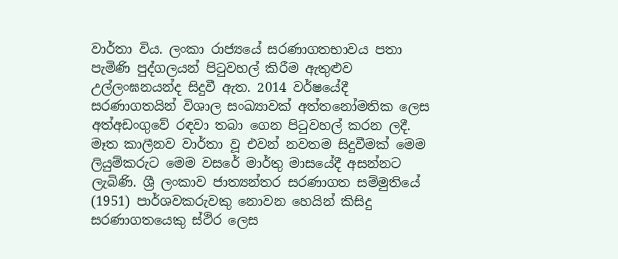වාර්තා විය. ලංකා රාජ්‍යයේ සරණාගතභාවය පතා පැමිණි පුද්ගලයන් පිටුවහල් කිරීම ඇතුළුව උල්ලංඝනයන්ද සිදුවී ඇත. 2014 වර්ෂයේදී සරණාගතයින් විශාල සංඛ්‍යාවක් අත්තනෝමතික ලෙස අත්අඩංගුවේ රඳවා තබා ගෙන පිටුවහල් කරන ලදී. මෑත කාලීනව වාර්තා වූ එවන් නවතම සිදුවීමක් මෙම ලියුම්කරුට මෙම වසරේ මාර්තු මාසයේදී අසන්නට ලැබිණි. ශ්‍රී ලංකාව ජාත්‍යන්තර සරණාගත සම්මුතියේ (1951) පාර්ශවකරුවකු නොවන හෙයින් කිසිදු සරණාගතයෙකු ස්ථිර ලෙස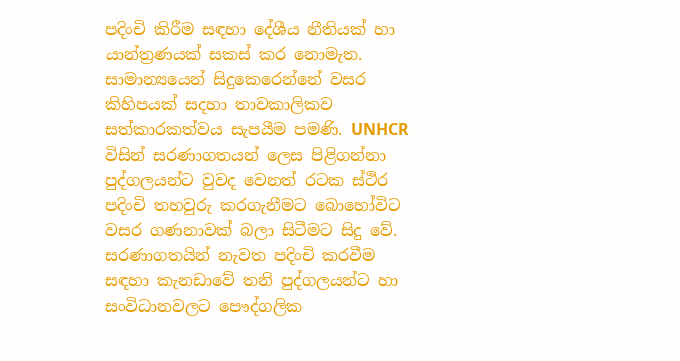පදිංචි කිරීම සඳහා දේශීය නීතියක් හා යාන්ත්‍රණයක් සකස් කර නොමැත. සාමාන්‍යයෙන් සිදුකෙරෙන්නේ වසර කිහිපයක් සදහා තාවකාලිකව සත්කාරකත්වය සැපයීම පමණි. UNHCR විසින් සරණාගතයන් ලෙස පිළිගන්නා පුද්ගලයන්ට වුවද වෙනත් රටක ස්ථිර පදිංචි තහවුරු කරගැනීමට බොහෝවිට වසර ගණනාවක් බලා සිටීමට සිදු වේ. සරණාගතයින් නැවත පදිංචි කරවීම සඳහා කැනඩාවේ තනි පුද්ගලයන්ට හා සංවිධානවලට පෞද්ගලික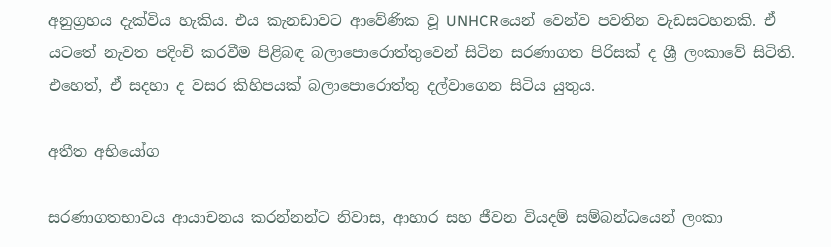අනුග්‍රහය දැක්විය හැකිය. එය කැනඩාවට ආවේණික වූ UNHCRයෙන් වෙන්ව පවතින වැඩසටහනකි. ඒ යටතේ නැවත පදිංචි කරවීම පිළිබඳ බලාපොරොත්තුවෙන් සිටින සරණාගත පිරිසක් ද ශ්‍රී ලංකාවේ සිටිති. එහෙත්, ඒ සදහා ද වසර කිහිපයක් බලාපොරොත්තු දල්වාගෙන සිටිය යුතුය.

අතීත අභියෝග

සරණාගතභාවය ආයාචනය කරන්නන්ට නිවාස, ආහාර සහ ජීවන වියදම් සම්බන්ධයෙන් ලංකා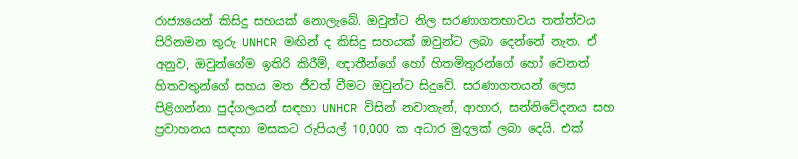රාජ්‍යයෙන් කිසිදු සහයක් නොලැබේ. ඔවුන්ට නිල සරණාගතභාවය තත්ත්වය පිරිනමන තුරු UNHCR මඟින් ද කිසිදු සහයක් ඔවුන්ට ලබා දෙන්නේ නැත. ඒ අනුව, ඔවුන්ගේම ඉතිරි කිරීම්, ඥාතීන්ගේ හෝ හිතමිතුරන්ගේ හෝ වෙනත් හිතවතුන්ගේ සහය මත ජීවත් වීමට ඔවුන්ට සිදුවේ. සරණාගතයන් ලෙස පිළිගන්නා පුද්ගලයන් සඳහා UNHCR විසින් නවාතැන්, ආහාර, සන්නිවේදනය සහ ප්‍රවාහනය සඳහා මසකට රුපියල් 10,000 ක අධාර මුදලක් ලබා දෙයි. එක්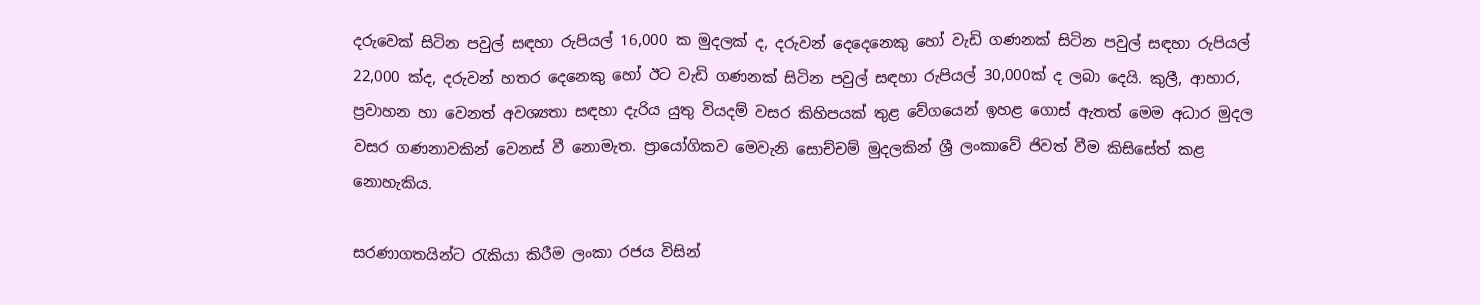දරුවෙක් සිටින පවුල් සඳහා රුපියල් 16,000 ක මුදලක් ද, දරුවන් දෙදෙනෙකු හෝ වැඩි ගණනක් සිටින පවුල් සඳහා රුපියල් 22,000 ක්ද, දරුවන් හතර දෙනෙකු හෝ ඊට වැඩි ගණනක් සිටින පවුල් සඳහා රුපියල් 30,000ක් ද ලබා දෙයි. කුලී, ආහාර, ප්‍රවාහන හා වෙනත් අවශ්‍යතා සඳහා දැරිය යුතු වියදම් වසර කිහිපයක් තුළ වේගයෙන් ඉහළ ගොස් ඇතත් මෙම අධාර මුදල වසර ගණනාවකින් වෙනස් වී නොමැත. ප්‍රායෝගිකව මෙවැනි සොච්චම් මුදලකින් ශ්‍රී ලංකාවේ ජිවත් වීම කිසිසේත් කළ නොහැකිය.

සරණාගතයින්ට රැකියා කිරීම ලංකා රජය විසින්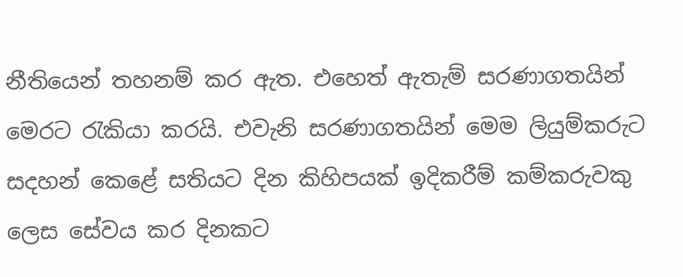නීතියෙන් තහනම් කර ඇත. එහෙත් ඇතැම් සරණාගතයින් මෙරට රැකියා කරයි. එවැනි සරණාගතයින් මෙම ලියුම්කරුට සදහන් කෙළේ සතියට දින කිහිපයක් ඉදිකරීම් කම්කරුවකු ලෙස සේවය කර දිනකට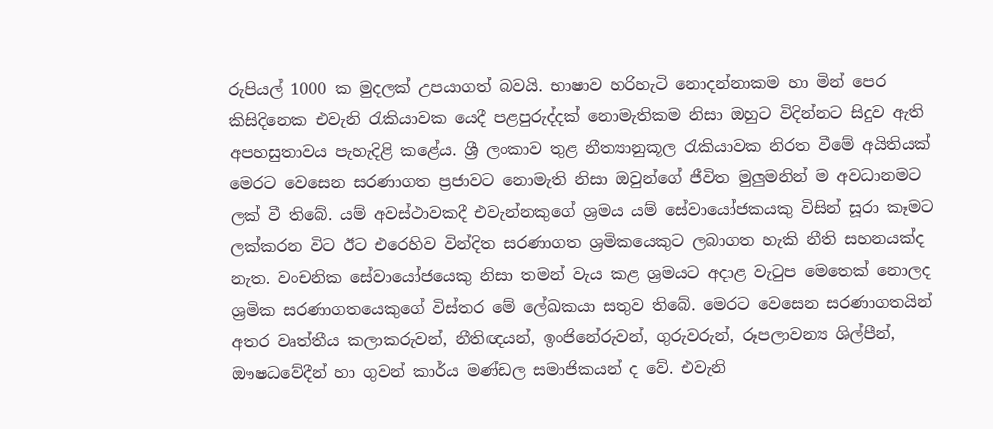රුපියල් 1000 ක මුදලක් උපයාගත් බවයි. භාෂාව හරිහැටි නොදන්නාකම හා මින් පෙර කිසිදිනෙක එවැනි රැකියාවක යෙදී පළපුරුද්දක් නොමැතිකම නිසා ඔහුට විදින්නට සිදුව ඇති අපහසුතාවය පැහැදිළි කළේය. ශ්‍රී ලංකාව තුළ නීත්‍යානුකූල රැකියාවක නිරත වීමේ අයිතියක් මෙරට වෙසෙන සරණාගත ප්‍රජාවට නොමැති නිසා ඔවුන්ගේ ජීවිත මුලුමනින් ම අවධානමට ලක් වී තිබේ. යම් අවස්ථාවකදී එවැන්නකුගේ ශ්‍රමය යම් සේවායෝජකයකු විසින් සූරා කෑමට ලක්කරන විට ඊට එරෙහිව වින්දිත සරණාගත ශ්‍රමිකයෙකුට ලබාගත හැකි නීති සහනයක්ද නැත. වංචනික සේවායෝජයෙකු නිසා තමන් වැය කළ ශ්‍රමයට අදාළ වැටුප මෙතෙක් නොලද ශ්‍රමික සරණාගතයෙකුගේ විස්තර මේ ලේඛකයා සතුව තිබේ. මෙරට වෙසෙන සරණාගතයින් අතර වෘත්තීය කලාකරුවන්, නීතිඥයන්, ඉංජිනේරුවන්, ගුරුවරුන්, රූපලාවන්‍ය ශිල්පීන්, ඖෂධවේදීන් හා ගුවන් කාර්ය මණ්ඩල සමාජිකයන් ද වේ. එවැනි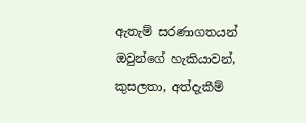ඇතැම් සරණාගතයන් ඔවුන්ගේ හැකියාවන්, කුසලතා, අත්දැකීම්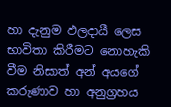හා දැනුම ඵලදායී ලෙස භාවිතා කිරීමට නොහැකි වීම නිසාත් අන් අයගේ කරුණාව හා අනුග්‍රහය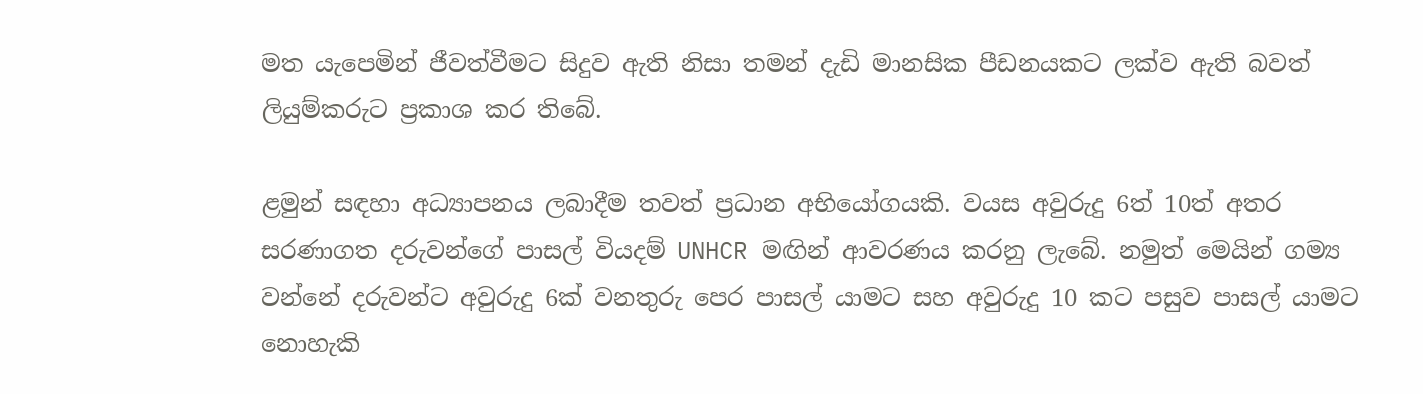මත යැපෙමින් ජීවත්වීමට සිදුව ඇති නිසා තමන් දැඩි මානසික පීඩනයකට ලක්ව ඇති බවත් ලියුම්කරුට ප්‍රකාශ කර තිබේ.

ළමුන් සඳහා අධ්‍යාපනය ලබාදීම තවත් ප්‍රධාන අභියෝගයකි. වයස අවුරුදු 6ත් 10ත් අතර සරණාගත දරුවන්ගේ පාසල් වියදම් UNHCR මඟින් ආවරණය කරනු ලැබේ. නමුත් මෙයින් ගම්‍ය වන්නේ දරුවන්ට අවුරුදු 6ක් වනතුරු පෙර පාසල් යාමට සහ අවුරුදු 10 කට පසුව පාසල් යාමට නොහැකි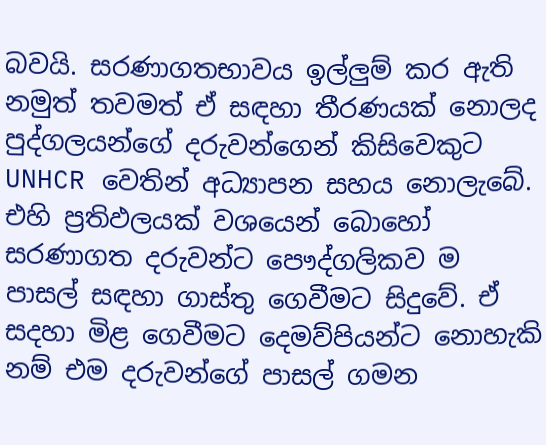බවයි. සරණාගතභාවය ඉල්ලුම් කර ඇති නමුත් තවමත් ඒ සඳහා තීරණයක් නොලද පුද්ගලයන්ගේ දරුවන්ගෙන් කිසිවෙකුට UNHCR වෙතින් අධ්‍යාපන සහය නොලැබේ. එහි ප්‍රතිඵලයක් වශයෙන් බොහෝ සරණාගත දරුවන්ට පෞද්ගලිකව ම පාසල් සඳහා ගාස්තු ගෙවීමට සිදුවේ. ඒ සදහා මිළ ගෙවීමට දෙමව්පියන්ට නොහැකි නම් එම දරුවන්ගේ පාසල් ගමන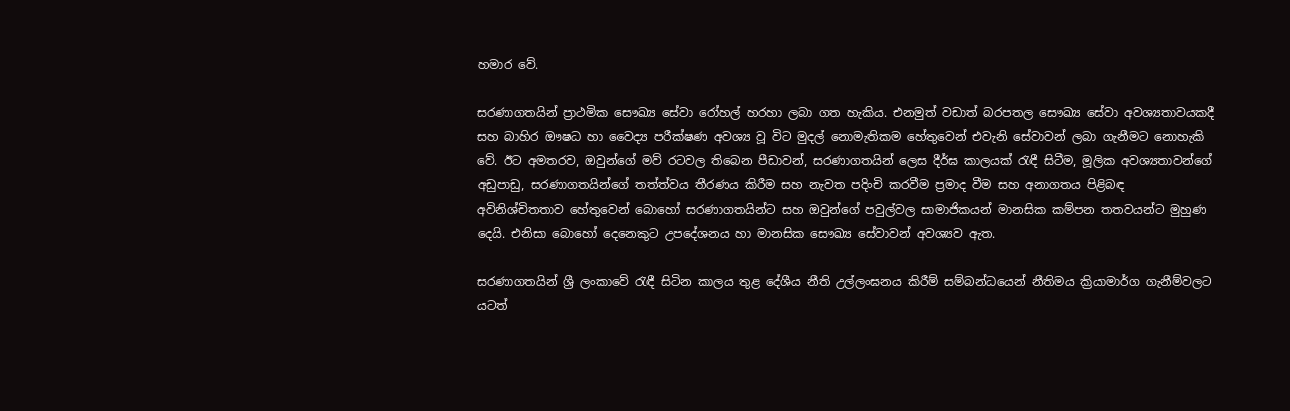හමාර වේ.

සරණාගතයින් ප්‍රාථමික සෞඛ්‍ය සේවා රෝහල් හරහා ලබා ගත හැකිය. එනමුත් වඩාත් බරපතල සෞඛ්‍ය සේවා අවශ්‍යතාවයකදී සහ බාහිර ඖෂධ හා වෛද්‍ය පරීක්ෂණ අවශ්‍ය වූ විට මුදල් නොමැතිකම හේතුවෙන් එවැනි සේවාවන් ලබා ගැනීමට නොහැකි වේ. ඊට අමතරව, ඔවුන්ගේ මව් රටවල තිබෙන පීඩාවන්, සරණාගතයින් ලෙස දීර්ඝ කාලයක් රැඳී සිටීම, මූලික අවශ්‍යතාවන්ගේ අඩුපාඩු, සරණාගතයින්ගේ තත්ත්වය තීරණය කිරීම සහ නැවත පදිංචි කරවීම ප්‍රමාද වීම සහ අනාගතය පිළිබඳ අවිනිශ්චිතතාව හේතුවෙන් බොහෝ සරණාගතයින්ට සහ ඔවුන්ගේ පවුල්වල සාමාජිකයන් මානසික කම්පන තතවයන්ට මුහුණ දෙයි. එනිසා බොහෝ දෙනෙකුට උපදේශනය හා මානසික සෞඛ්‍ය සේවාවන් අවශ්‍යව ඇත.

සරණාගතයින් ශ්‍රී ලංකාවේ රැඳී සිටින කාලය තුළ දේශීය නීති උල්ලංඝනය කිරීම් සම්බන්ධයෙන් නීතිමය ක්‍රියාමාර්ග ගැනීම්වලට යටත්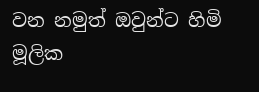වන නමුත් ඔවුන්ට හිමි මූලික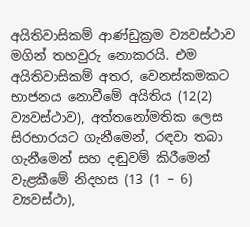අයිතිවාසිකම් ආණ්ඩුක්‍රම ව්‍යවස්ථාව මගින් තහවුරු නොකරයි. එම අයිතිවාසිකම් අතර, වෙනස්කමකට භාජනය නොවීමේ අයිතිය (12(2) ව්‍යවස්ථාව), අත්තනෝමතික ලෙස සිරභාරයට ගැනීමෙන්, රඳවා තබා ගැනීමෙන් සහ දඬුවම් කිරීමෙන් වැළකීමේ නිදහස (13 (1 – 6) ව්‍යවස්ථා),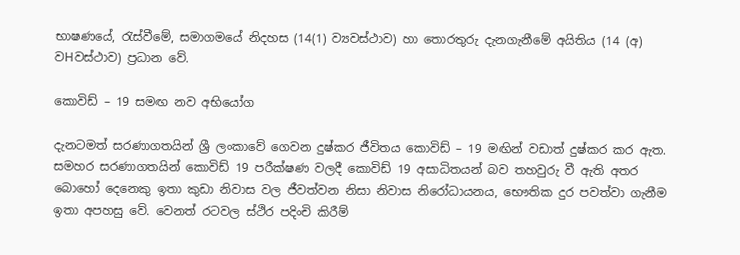භාෂණයේ, රැස්වීමේ, සමාගමයේ නිදහස (14(1) ව්‍යවස්ථාව) හා තොරතුරු දැනගැනීමේ අයිතිය (14 (අ) වHවස්ථාව) ප්‍රධාන වේ.

කොවිඩ් – 19 සමඟ නව අභියෝග

දැනටමත් සරණාගතයින් ශ්‍රී ලංකාවේ ගෙවන දුෂ්කර ජීවිතය කොවිඩ් – 19 මඟින් වඩාත් දුෂ්කර කර ඇත. සමහර සරණාගතයින් කොවිඩ් 19 පරීක්ෂණ වලදී කොවිඩ් 19 අසාධිතයන් බව තහවුරු වී ඇති අතර බොහෝ දෙනෙකු ඉතා කුඩා නිවාස වල ජීවත්වන නිසා නිවාස නිරෝධායනය, භෞතික දුර පවත්වා ගැනීම ඉතා අපහසු වේ. වෙනත් රටවල ස්ථිර පදිංචි කිරීම්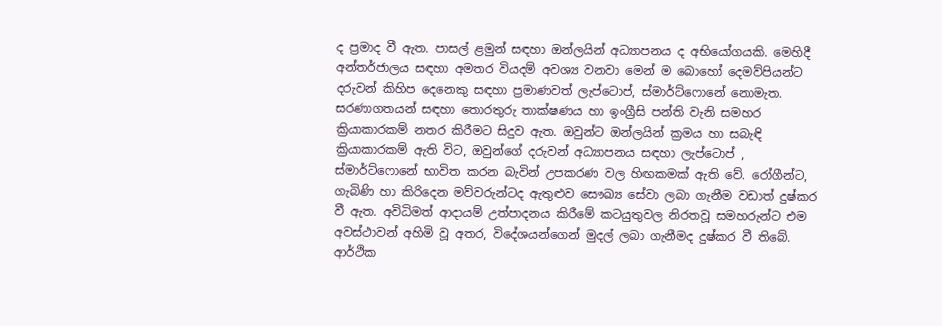ද ප්‍රමාද වී ඇත. පාසල් ළමුන් සඳහා ඔන්ලයින් අධ්‍යාපනය ද අභියෝගයකි. මෙහිදී අන්තර්ජාලය සඳහා අමතර වියදම් අවශ්‍ය වනවා මෙන් ම බොහෝ දෙමව්පියන්ට දරුවන් කිහිප දෙනෙකු සඳහා ප්‍රමාණවත් ලැප්ටොප්, ස්මාර්ට්ෆොනේ නොමැත. සරණාගතයන් සඳහා තොරතුරු තාක්ෂණය හා ඉංග්‍රීසි පන්ති වැනි සමහර ක්‍රියාකාරකම් නතර කිරීමට සිදුව ඇත. ඔවුන්ට ඔන්ලයින් ක්‍රමය හා සබැඳි ක්‍රියාකාරකම් ඇති විට, ඔවුන්ගේ දරුවන් අධ්‍යාපනය සඳහා ලැප්ටොප් , ස්මාර්ට්ෆොනේ භාවිත කරන බැවින් උපකරණ වල හිඟකමක් ඇති වේ. රෝගීන්ට, ගැබිණි හා කිරිදෙන මව්වරුන්ටද ඇතුළුව සෞඛ්‍ය සේවා ලබා ගැනීම වඩාත් දුෂ්කර වී ඇත. අවිධිමත් ආදායම් උත්පාදනය කිරීමේ කටයුතුවල නිරතවූ සමහරුන්ට එම අවස්ථාවන් අහිමි වූ අතර, විදේශයන්ගෙන් මුදල් ලබා ගැනීමද දුෂ්කර වී තිබේ. ආර්ථික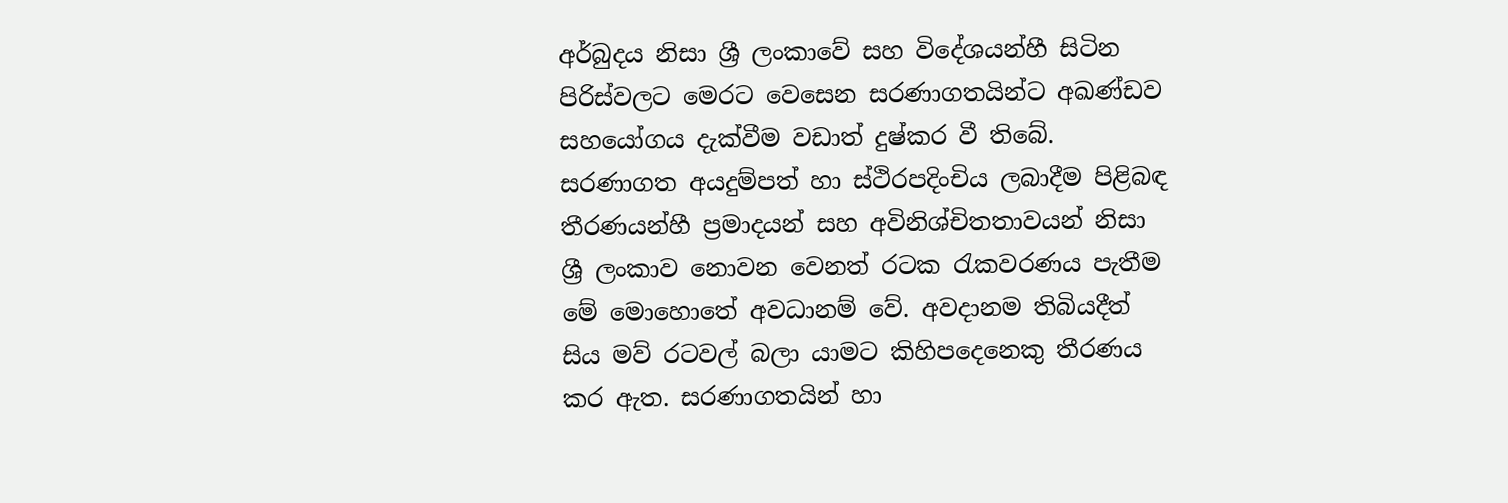අර්බුදය නිසා ශ්‍රී ලංකාවේ සහ විදේශයන්හී සිටින පිරිස්වලට මෙරට වෙසෙන සරණාගතයින්ට අඛණ්ඩව සහයෝගය දැක්වීම වඩාත් දුෂ්කර වී තිබේ. සරණාගත අයදුම්පත් හා ස්ථිරපදිංචිය ලබාදීම පිළිබඳ තීරණයන්හී ප්‍රමාදයන් සහ අවිනිශ්චිතතාවයන් නිසා ශ්‍රී ලංකාව නොවන වෙනත් රටක රැකවරණය පැතීම මේ මොහොතේ අවධානම් වේ. අවදානම තිබියදීත් සිය මව් රටවල් බලා යාමට කිහිපදෙනෙකු තීරණය කර ඇත. සරණාගතයින් හා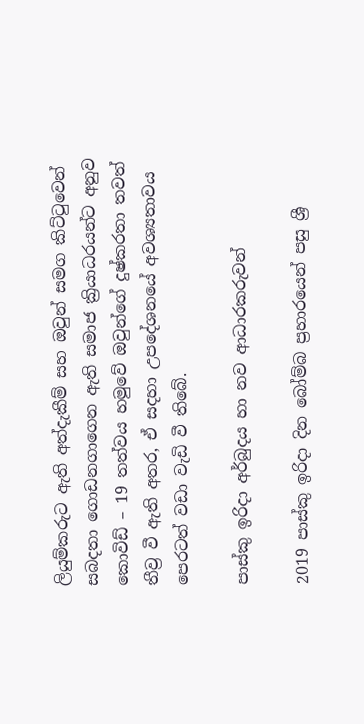ලියුම්කරුට ඇති අත්දැකීම් සහ ඔවුන් සමග කිට්ටුවෙන් සබදතා ගොඩනගාගෙන ඇති සමාජ ක්‍රියාධරයන්ට අනුව කොවිඩ් – 19 තත්වය හමුවේ ඔවුන්ගේ දුෂ්කරතා තවත් තීව්‍ර වී ඇති අතර, ඒ සදහා උපදේශනයේ අවශ්‍යතාවය පෙරටත් වඩා වැඩි වී තිබේ.

පාස්කු ඉරිදා අර්බුදය හා නව ආධාරකරුවන්

2019 පාස්කු ඉරිදා දින බෝම්බ ප්‍රහාරයෙන් පසු ශ්‍රී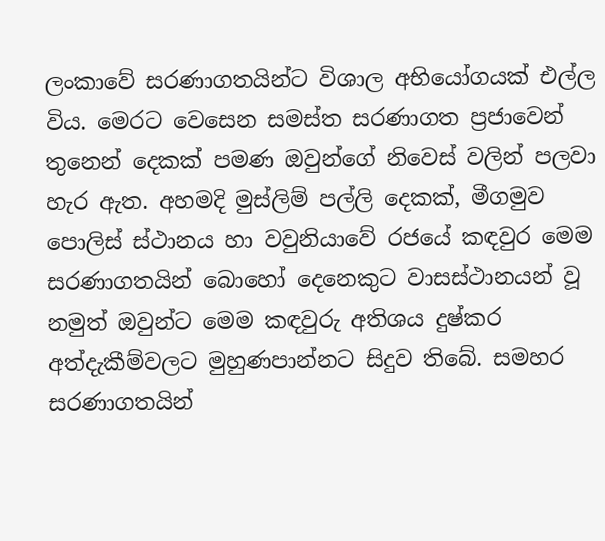ලංකාවේ සරණාගතයින්ට විශාල අභියෝගයක් එල්ල විය. මෙරට වෙසෙන සමස්ත සරණාගත ප්‍රජාවෙන් තුනෙන් දෙකක් පමණ ඔවුන්ගේ නිවෙස් වලින් පලවා හැර ඇත. අහමදි මුස්ලිම් පල්ලි දෙකක්, මීගමුව පොලිස් ස්ථානය හා වවුනියාවේ රජයේ කඳවුර මෙම සරණාගතයින් බොහෝ දෙනෙකුට වාසස්ථානයන් වූ නමුත් ඔවුන්ට මෙම කඳවුරු අතිශය දුෂ්කර අත්දැකීම්වලට මුහුණපාන්නට සිදුව තිබේ. සමහර සරණාගතයින්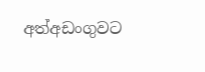අත්අඩංගුවට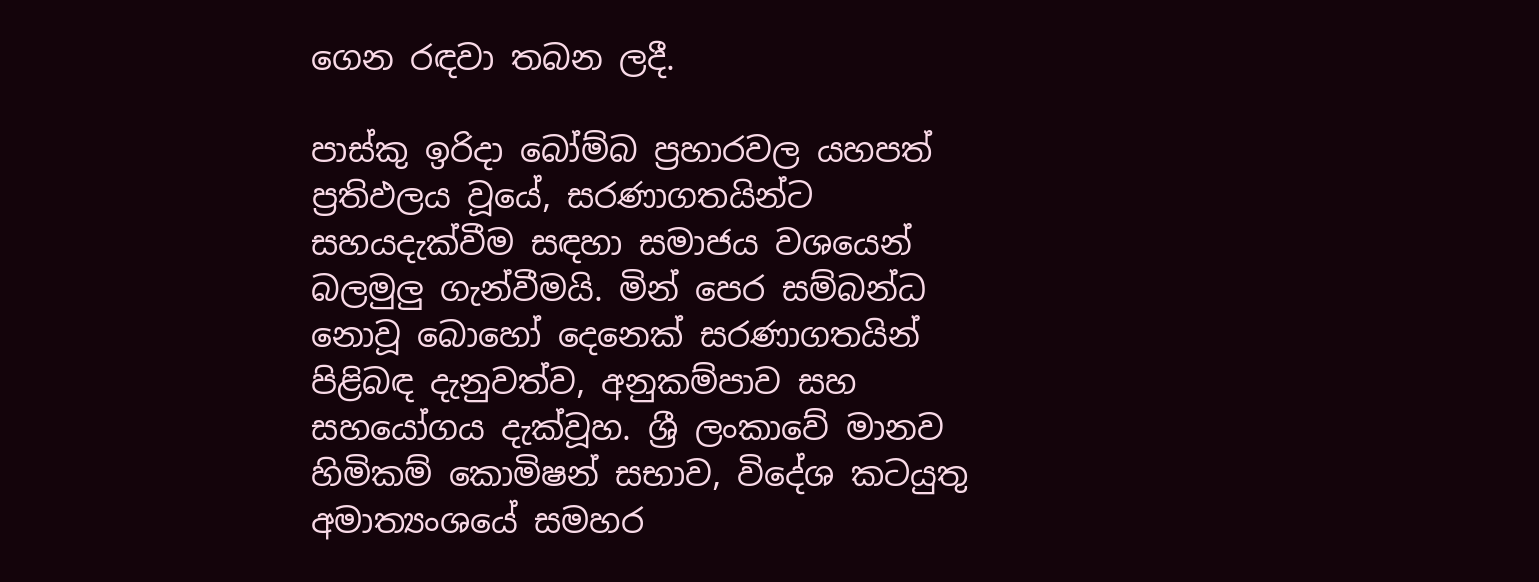ගෙන රඳවා තබන ලදී.

පාස්කු ඉරිදා බෝම්බ ප්‍රහාරවල යහපත් ප්‍රතිඵලය වූයේ, සරණාගතයින්ට සහයදැක්වීම සඳහා සමාජය වශයෙන් බලමුලු ගැන්වීමයි. මින් පෙර සම්බන්ධ නොවූ බොහෝ දෙනෙක් සරණාගතයින් පිළිබඳ දැනුවත්ව, අනුකම්පාව සහ සහයෝගය දැක්වූහ. ශ්‍රී ලංකාවේ මානව හිමිකම් කොමිෂන් සභාව, විදේශ කටයුතු අමාත්‍යංශයේ සමහර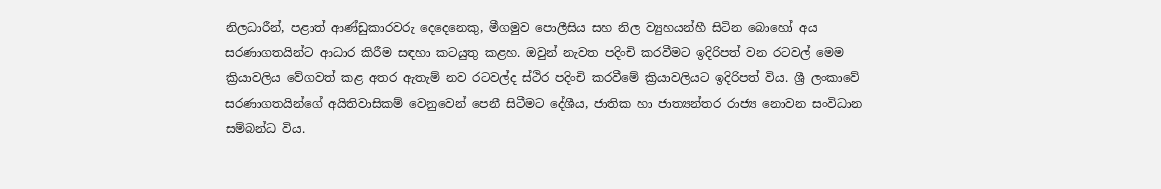නිලධාරීන්, පළාත් ආණ්ඩුකාරවරු දෙදෙනෙකු, මීගමුව පොලීසිය සහ නිල ව්‍යුහයන්හී සිටින බොහෝ අය සරණාගතයින්ට ආධාර කිරීම සඳහා කටයුතු කළහ. ඔවුන් නැවත පදිංචි කරවීමට ඉදිරිපත් වන රටවල් මෙම ක්‍රියාවලිය වේගවත් කළ අතර ඇතැම් නව රටවල්ද ස්ථිර පදිංචි කරවීමේ ක්‍රියාවලියට ඉදිරිපත් විය. ශ්‍රී ලංකාවේ සරණාගතයින්ගේ අයිතිවාසිකම් වෙනුවෙන් පෙනී සිටීමට දේශීය, ජාතික හා ජාත්‍යන්තර රාජ්‍ය නොවන සංවිධාන සම්බන්ධ විය.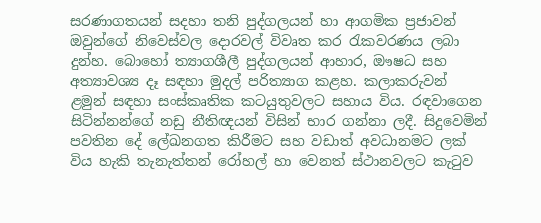සරණාගතයන් සදහා තනි පුද්ගලයන් හා ආගමික ප්‍රජාවන් ඔවුන්ගේ නිවෙස්වල දොරවල් විවෘත කර රැකවරණය ලබා දුන්හ. බොහෝ ත්‍යාගශීලී පුද්ගලයන් ආහාර, ඖෂධ සහ අත්‍යාවශ්‍ය දෑ සඳහා මුදල් පරිත්‍යාග කළහ. කලාකරුවන් ළමුන් සඳහා සංස්කෘතික කටයුතුවලට සහාය විය. රඳවාගෙන සිටින්නන්ගේ නඩු නීතිඥයන් විසින් භාර ගන්නා ලදී. සිදුවෙමින් පවතින දේ ලේඛනගත කිරීමට සහ වඩාත් අවධානමට ලක් විය හැකි තැනැත්තන් රෝහල් හා වෙනත් ස්ථානවලට කැටුව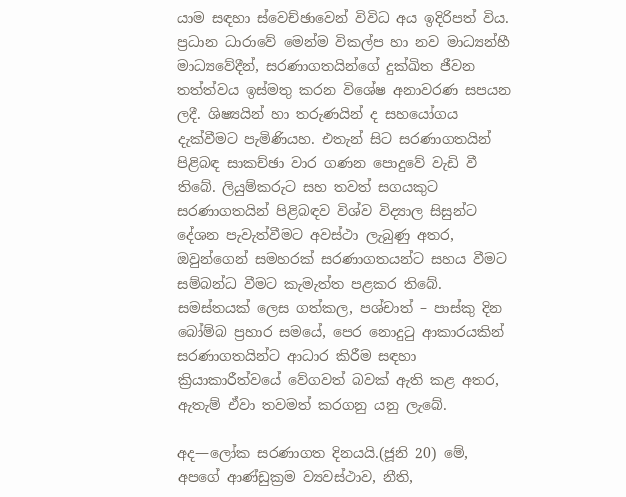යාම සඳහා ස්වෙච්ඡාවෙන් විවිධ අය ඉදිරිපත් විය. ප්‍රධාන ධාරාවේ මෙන්ම විකල්ප හා නව මාධ්‍යන්හී මාධ්‍යවේදීන්, සරණාගතයින්ගේ දුක්ඛිත ජීවන තත්ත්වය ඉස්මතු කරන විශේෂ අනාවරණ සපයන ලදී. ශිෂ්‍යයින් හා තරුණයින් ද සහයෝගය දැක්වීමට පැමිණියහ. එතැන් සිට සරණාගතයින් පිළිබඳ සාකච්ඡා වාර ගණන පොදුවේ වැඩි වී තිබේ. ලියුම්කරුට සහ තවත් සගයකුට සරණාගතයින් පිළිබඳව විශ්ව විද්‍යාල සිසුන්ට දේශන පැවැත්වීමට අවස්ථා ලැබුණු අතර, ඔවුන්ගෙන් සමහරක් සරණාගතයන්ට සහය වීමට සම්බන්ධ වීමට කැමැත්ත පළකර තිබේ. සමස්තයක් ලෙස ගත්කල, පශ්චාත් – පාස්කු දින බෝම්බ ප්‍රහාර සමයේ, පෙර නොදුටු ආකාරයකින් සරණාගතයින්ට ආධාර කිරීම සඳහා ක්‍රියාකාරීත්වයේ වේගවත් බවක් ඇති කළ අතර, ඇතැම් ඒවා තවමත් කරගනු යනු ලැබේ.

අද—ලෝක සරණාගත දිනයයි.(ජූනි 20) මේ, අපගේ ආණ්ඩුක්‍රම ව්‍යවස්ථාව, නීති,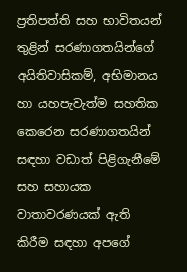ප්‍රතිපත්ති සහ භාවිතයන් තුළින් සරණාගතයින්ගේ අයිතිවාසිකම්, අභිමානය හා යහපැවැත්ම සහතික කෙරෙන සරණාගතයින් සඳහා වඩාත් පිළිගැනීමේ සහ සහායක වාතාවරණයක් ඇති කිරීම සඳහා අපගේ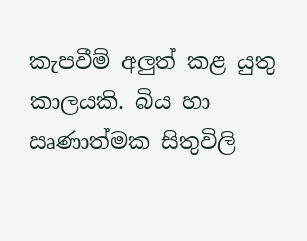කැපවීම් අලුත් කළ යුතු කාලයකි. බිය හා ඍණාත්මක සිතුවිලි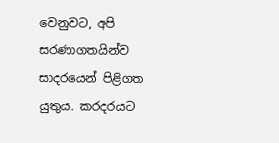වෙනුවට, අපි සරණාගතයින්ව සාදරයෙන් පිළිගත යුතුය. කරදරයට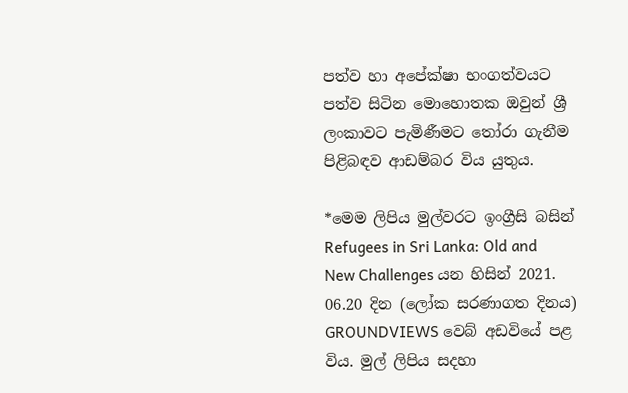පත්ව හා අපේක්ෂා භංගත්වයට පත්ව සිටින මොහොතක ඔවුන් ශ්‍රී ලංකාවට පැමිණීමට තෝරා ගැනීම පිළිබඳව ආඩම්බර විය යුතුය.

*මෙම ලිපිය මුල්වරට ඉංග්‍රීසි බසින් Refugees in Sri Lanka: Old and New Challenges යන හිසින් 2021. 06.20 දින (ලෝක සරණාගත දිනය) GROUNDVIEWS වෙබ් අඩවියේ පළ විය. මුල් ලිපිය සදහා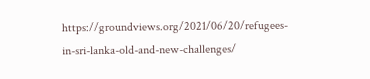https://groundviews.org/2021/06/20/refugees-in-sri-lanka-old-and-new-challenges/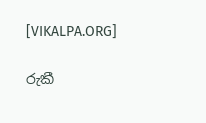[VIKALPA.ORG]

රුකී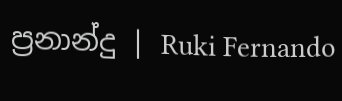ප්‍රනාන්දු | Ruki Fernando